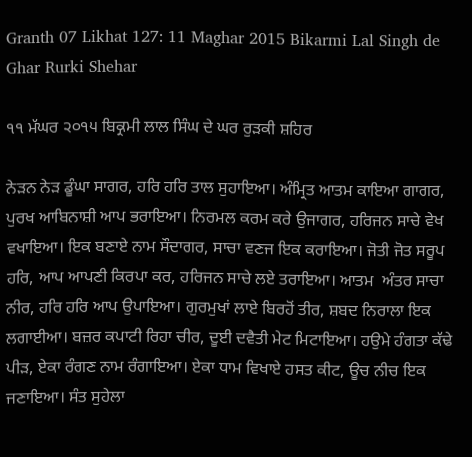Granth 07 Likhat 127: 11 Maghar 2015 Bikarmi Lal Singh de Ghar Rurki Shehar

੧੧ ਮੱਘਰ ੨੦੧੫ ਬਿਕ੍ਰਮੀ ਲਾਲ ਸਿੰਘ ਦੇ ਘਰ ਰੁੜਕੀ ਸ਼ਹਿਰ

ਨੇੜਨ ਨੇੜ ਡੂੰਘਾ ਸਾਗਰ, ਹਰਿ ਹਰਿ ਤਾਲ ਸੁਹਾਇਆ। ਅੰਮ੍ਰਿਤ ਆਤਮ ਕਾਇਆ ਗਾਗਰ, ਪੁਰਖ ਆਬਿਨਾਸ਼ੀ ਆਪ ਭਰਾਇਆ। ਨਿਰਮਲ ਕਰਮ ਕਰੇ ਉਜਾਗਰ, ਹਰਿਜਨ ਸਾਚੇ ਵੇਖ ਵਖਾਇਆ। ਇਕ ਬਣਾਏ ਨਾਮ ਸੌਦਾਗਰ, ਸਾਚਾ ਵਣਜ ਇਕ ਕਰਾਇਆ। ਜੋਤੀ ਜੋਤ ਸਰੂਪ ਹਰਿ, ਆਪ ਆਪਣੀ ਕਿਰਪਾ ਕਰ, ਹਰਿਜਨ ਸਾਚੇ ਲਏ ਤਰਾਇਆ। ਆਤਮ  ਅੰਤਰ ਸਾਚਾ ਨੀਰ, ਹਰਿ ਹਰਿ ਆਪ ਉਪਾਇਆ। ਗੁਰਮੁਖਾਂ ਲਾਏ ਬਿਰਹੋਂ ਤੀਰ, ਸ਼ਬਦ ਨਿਰਾਲਾ ਇਕ ਲਗਾਈਆ। ਬਜ਼ਰ ਕਪਾਟੀ ਰਿਹਾ ਚੀਰ, ਦੂਈ ਦਵੈਤੀ ਮੇਟ ਮਿਟਾਇਆ। ਹਉਮੇ ਹੰਗਤਾ ਕੱਢੇ ਪੀੜ, ਏਕਾ ਰੰਗਣ ਨਾਮ ਰੰਗਾਇਆ। ਏਕਾ ਧਾਮ ਵਿਖਾਏ ਹਸਤ ਕੀਟ, ਊਚ ਨੀਚ ਇਕ ਜਣਾਇਆ। ਸੰਤ ਸੁਹੇਲਾ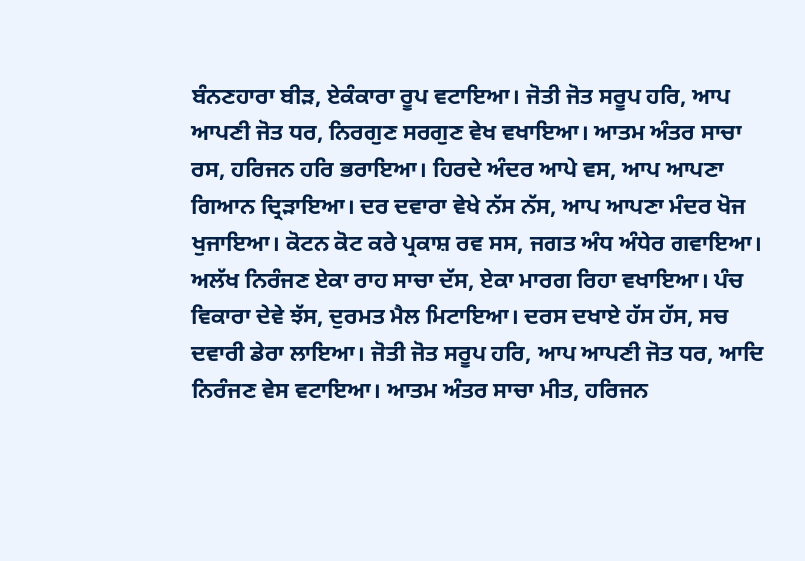ਬੰਨਣਹਾਰਾ ਬੀੜ, ਏਕੰਕਾਰਾ ਰੂਪ ਵਟਾਇਆ। ਜੋਤੀ ਜੋਤ ਸਰੂਪ ਹਰਿ, ਆਪ ਆਪਣੀ ਜੋਤ ਧਰ, ਨਿਰਗੁਣ ਸਰਗੁਣ ਵੇਖ ਵਖਾਇਆ। ਆਤਮ ਅੰਤਰ ਸਾਚਾ ਰਸ, ਹਰਿਜਨ ਹਰਿ ਭਰਾਇਆ। ਹਿਰਦੇ ਅੰਦਰ ਆਪੇ ਵਸ, ਆਪ ਆਪਣਾ ਗਿਆਨ ਦ੍ਰਿੜਾਇਆ। ਦਰ ਦਵਾਰਾ ਵੇਖੇ ਨੱਸ ਨੱਸ, ਆਪ ਆਪਣਾ ਮੰਦਰ ਖੋਜ ਖੁਜਾਇਆ। ਕੋਟਨ ਕੋਟ ਕਰੇ ਪ੍ਰਕਾਸ਼ ਰਵ ਸਸ, ਜਗਤ ਅੰਧ ਅੰਧੇਰ ਗਵਾਇਆ। ਅਲੱਖ ਨਿਰੰਜਣ ਏਕਾ ਰਾਹ ਸਾਚਾ ਦੱਸ, ਏਕਾ ਮਾਰਗ ਰਿਹਾ ਵਖਾਇਆ। ਪੰਚ ਵਿਕਾਰਾ ਦੇਵੇ ਝੱਸ, ਦੁਰਮਤ ਮੈਲ ਮਿਟਾਇਆ। ਦਰਸ ਦਖਾਏ ਹੱਸ ਹੱਸ, ਸਚ ਦਵਾਰੀ ਡੇਰਾ ਲਾਇਆ। ਜੋਤੀ ਜੋਤ ਸਰੂਪ ਹਰਿ, ਆਪ ਆਪਣੀ ਜੋਤ ਧਰ, ਆਦਿ ਨਿਰੰਜਣ ਵੇਸ ਵਟਾਇਆ। ਆਤਮ ਅੰਤਰ ਸਾਚਾ ਮੀਤ, ਹਰਿਜਨ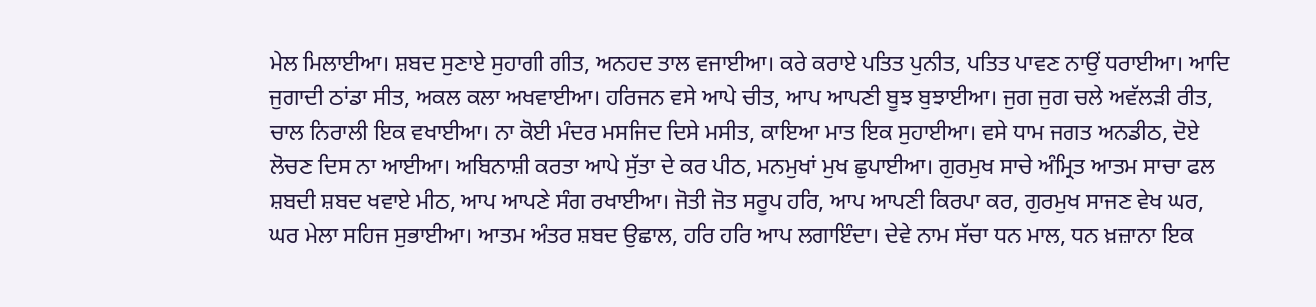ਮੇਲ ਮਿਲਾਈਆ। ਸ਼ਬਦ ਸੁਣਾਏ ਸੁਹਾਗੀ ਗੀਤ, ਅਨਹਦ ਤਾਲ ਵਜਾਈਆ। ਕਰੇ ਕਰਾਏ ਪਤਿਤ ਪੁਨੀਤ, ਪਤਿਤ ਪਾਵਣ ਨਾਉਂ ਧਰਾਈਆ। ਆਦਿ ਜੁਗਾਦੀ ਠਾਂਡਾ ਸੀਤ, ਅਕਲ ਕਲਾ ਅਖਵਾਈਆ। ਹਰਿਜਨ ਵਸੇ ਆਪੇ ਚੀਤ, ਆਪ ਆਪਣੀ ਬੂਝ ਬੁਝਾਈਆ। ਜੁਗ ਜੁਗ ਚਲੇ ਅਵੱਲੜੀ ਰੀਤ, ਚਾਲ ਨਿਰਾਲੀ ਇਕ ਵਖਾਈਆ। ਨਾ ਕੋਈ ਮੰਦਰ ਮਸਜਿਦ ਦਿਸੇ ਮਸੀਤ, ਕਾਇਆ ਮਾਤ ਇਕ ਸੁਹਾਈਆ। ਵਸੇ ਧਾਮ ਜਗਤ ਅਨਡੀਠ, ਦੋਏ ਲੋਚਣ ਦਿਸ ਨਾ ਆਈਆ। ਅਬਿਨਾਸ਼ੀ ਕਰਤਾ ਆਪੇ ਸੁੱਤਾ ਦੇ ਕਰ ਪੀਠ, ਮਨਮੁਖਾਂ ਮੁਖ ਛੁਪਾਈਆ। ਗੁਰਮੁਖ ਸਾਚੇ ਅੰਮ੍ਰਿਤ ਆਤਮ ਸਾਚਾ ਫਲ ਸ਼ਬਦੀ ਸ਼ਬਦ ਖਵਾਏ ਮੀਠ, ਆਪ ਆਪਣੇ ਸੰਗ ਰਖਾਈਆ। ਜੋਤੀ ਜੋਤ ਸਰੂਪ ਹਰਿ, ਆਪ ਆਪਣੀ ਕਿਰਪਾ ਕਰ, ਗੁਰਮੁਖ ਸਾਜਣ ਵੇਖ ਘਰ, ਘਰ ਮੇਲਾ ਸਹਿਜ ਸੁਭਾਈਆ। ਆਤਮ ਅੰਤਰ ਸ਼ਬਦ ਉਛਾਲ, ਹਰਿ ਹਰਿ ਆਪ ਲਗਾਇੰਦਾ। ਦੇਵੇ ਨਾਮ ਸੱਚਾ ਧਨ ਮਾਲ, ਧਨ ਖ਼ਜ਼ਾਨਾ ਇਕ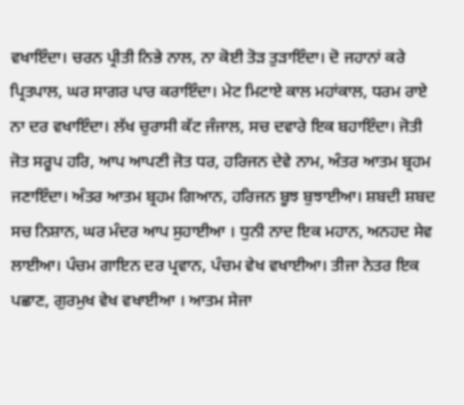ਵਖਾਇੰਦਾ। ਚਰਨ ਪ੍ਰੀਤੀ ਨਿਭੇ ਨਾਲ, ਨਾ ਕੋਈ ਤੋੜ ਤੁੜਾਇੰਦਾ। ਦੋ ਜਹਾਨਾਂ ਕਰੇ ਪ੍ਰਿਤਪਾਲ, ਘਰ ਸਾਗਰ ਪਾਰ ਕਰਾਇੰਦਾ। ਮੇਟ ਮਿਟਾਏ ਕਾਲ ਮਹਾਂਕਾਲ, ਧਰਮ ਰਾਏ ਨਾ ਦਰ ਵਖਾਇੰਦਾ। ਲੱਖ ਚੁਰਾਸੀ ਕੱਟ ਜੰਜਾਲ, ਸਚ ਦਵਾਰੇ ਇਕ ਬਹਾਇੰਦਾ। ਜੋਤੀ ਜੋਤ ਸਰੂਪ ਹਰਿ, ਆਪ ਆਪਣੀ ਜੋਤ ਧਰ, ਹਰਿਜਨ ਦੇਵੇ ਨਾਮ, ਅੰਤਰ ਆਤਮ ਬ੍ਰਹਮ ਜਣਾਇੰਦਾ। ਅੰਤਰ ਆਤਮ ਬ੍ਰਹਮ ਗਿਆਨ, ਹਰਿਜਨ ਬੂਝ ਬੁਝਾਈਆ। ਸ਼ਬਦੀ ਸ਼ਬਦ ਸਚ ਨਿਸ਼ਾਨ, ਘਰ ਮੰਦਰ ਆਪ ਸੁਹਾਈਆ । ਧੁਨੀ ਨਾਦ ਇਕ ਮਹਾਨ, ਅਨਹਦ ਸੇਵ ਲਾਈਆ। ਪੰਚਮ ਗਾਇਨ ਦਰ ਪ੍ਰਵਾਨ, ਪੰਚਮ ਵੇਖ ਵਖਾਈਆ। ਤੀਜਾ ਨੇਤਰ ਇਕ ਪਛਾਣ, ਗੁਰਮੁਖ ਵੇਖ ਵਖਾਈਆ । ਆਤਮ ਸੇਜਾ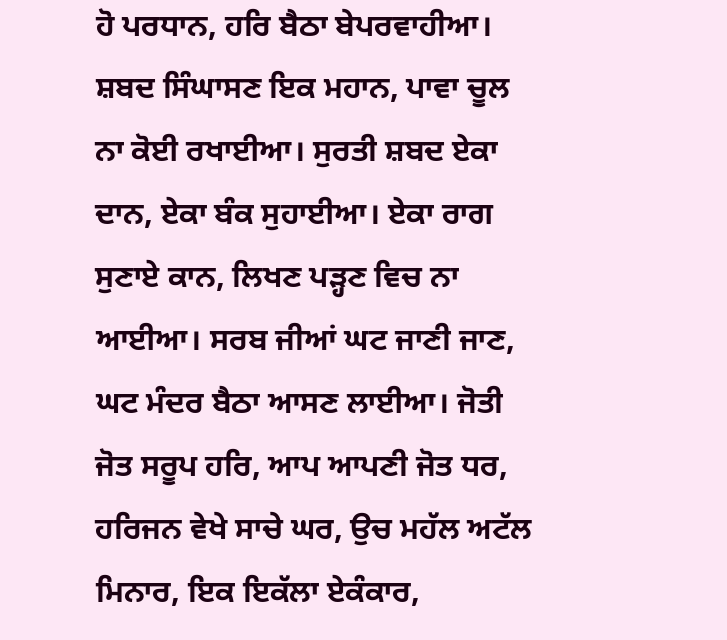ਹੋ ਪਰਧਾਨ, ਹਰਿ ਬੈਠਾ ਬੇਪਰਵਾਹੀਆ। ਸ਼ਬਦ ਸਿੰਘਾਸਣ ਇਕ ਮਹਾਨ, ਪਾਵਾ ਚੂਲ ਨਾ ਕੋਈ ਰਖਾਈਆ। ਸੁਰਤੀ ਸ਼ਬਦ ਏਕਾ ਦਾਨ, ਏਕਾ ਬੰਕ ਸੁਹਾਈਆ। ਏਕਾ ਰਾਗ ਸੁਣਾਏ ਕਾਨ, ਲਿਖਣ ਪੜ੍ਹਣ ਵਿਚ ਨਾ ਆਈਆ। ਸਰਬ ਜੀਆਂ ਘਟ ਜਾਣੀ ਜਾਣ, ਘਟ ਮੰਦਰ ਬੈਠਾ ਆਸਣ ਲਾਈਆ। ਜੋਤੀ ਜੋਤ ਸਰੂਪ ਹਰਿ, ਆਪ ਆਪਣੀ ਜੋਤ ਧਰ, ਹਰਿਜਨ ਵੇਖੇ ਸਾਚੇ ਘਰ, ਉਚ ਮਹੱਲ ਅਟੱਲ ਮਿਨਾਰ, ਇਕ ਇਕੱਲਾ ਏਕੰਕਾਰ,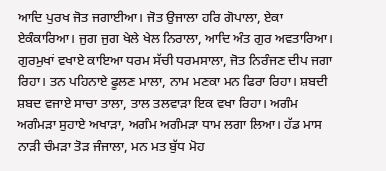ਆਦਿ ਪੁਰਖ ਜੋਤ ਜਗਾਈਆ। ਜੋਤ ਉਜਾਲਾ ਹਰਿ ਗੋਪਾਲਾ, ਏਕਾ ਏਕੰਕਾਰਿਆ। ਜੁਗ ਜੁਗ ਖੇਲੇ ਖੇਲ ਨਿਰਾਲਾ, ਆਦਿ ਅੰਤ ਗੁਰ ਅਵਤਾਰਿਆ। ਗੁਰਮੁਖਾਂ ਵਖਾਏ ਕਾਇਆ ਧਰਮ ਸੱਚੀ ਧਰਮਸਾਲਾ, ਜੋਤ ਨਿਰੰਜਣ ਦੀਪ ਜਗਾ ਰਿਹਾ। ਤਨ ਪਹਿਨਾਏ ਫੂਲਣ ਮਾਲਾ, ਨਾਮ ਮਣਕਾ ਮਨ ਫਿਰਾ ਰਿਹਾ। ਸ਼ਬਦੀ ਸ਼ਬਦ ਵਜਾਏ ਸਾਚਾ ਤਾਲਾ, ਤਾਲ ਤਲਵਾੜਾ ਇਕ ਵਖਾ ਰਿਹਾ। ਅਗੰਮ ਅਗੰਮੜਾ ਸੁਹਾਏ ਅਖਾੜਾ, ਅਗੰਮ ਅਗੰਮੜਾ ਧਾਮ ਲਗਾ ਲਿਆ। ਹੱਡ ਮਾਸ ਨਾੜੀ ਚੰਮੜਾ ਤੋੜ ਜੰਜਾਲਾ, ਮਨ ਮਤ ਬੁੱਧ ਮੋਹ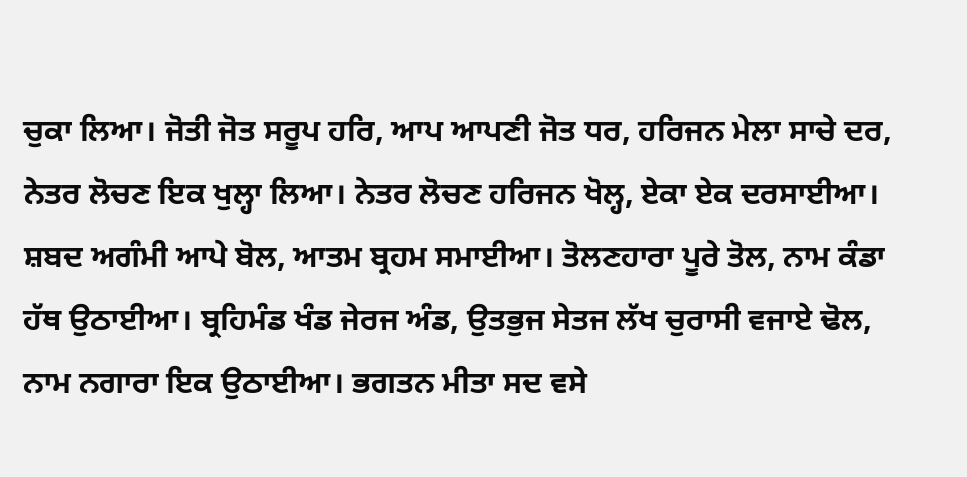ਚੁਕਾ ਲਿਆ। ਜੋਤੀ ਜੋਤ ਸਰੂਪ ਹਰਿ, ਆਪ ਆਪਣੀ ਜੋਤ ਧਰ, ਹਰਿਜਨ ਮੇਲਾ ਸਾਚੇ ਦਰ, ਨੇਤਰ ਲੋਚਣ ਇਕ ਖੁਲ੍ਹਾ ਲਿਆ। ਨੇਤਰ ਲੋਚਣ ਹਰਿਜਨ ਖੋਲ੍ਹ, ਏਕਾ ਏਕ ਦਰਸਾਈਆ। ਸ਼ਬਦ ਅਗੰਮੀ ਆਪੇ ਬੋਲ, ਆਤਮ ਬ੍ਰਹਮ ਸਮਾਈਆ। ਤੋਲਣਹਾਰਾ ਪੂਰੇ ਤੋਲ, ਨਾਮ ਕੰਡਾ ਹੱਥ ਉਠਾਈਆ। ਬ੍ਰਹਿਮੰਡ ਖੰਡ ਜੇਰਜ ਅੰਡ, ਉਤਭੁਜ ਸੇਤਜ ਲੱਖ ਚੁਰਾਸੀ ਵਜਾਏ ਢੋਲ, ਨਾਮ ਨਗਾਰਾ ਇਕ ਉਠਾਈਆ। ਭਗਤਨ ਮੀਤਾ ਸਦ ਵਸੇ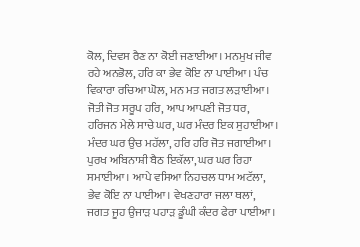ਕੋਲ, ਦਿਵਸ ਰੈਣ ਨਾ ਕੋਈ ਜਣਾਈਆ। ਮਨਮੁਖ ਜੀਵ ਰਹੇ ਅਨਭੋਲ, ਹਰਿ ਕਾ ਭੇਵ ਕੋਇ ਨਾ ਪਾਈਆ। ਪੰਚ ਵਿਕਾਰਾ ਰਚਿਆ ਘੋਲ, ਮਨ ਮਤ ਜਗਤ ਲੜਾਈਆ। ਜੋਤੀ ਜੋਤ ਸਰੂਪ ਹਰਿ, ਆਪ ਆਪਣੀ ਜੋਤ ਧਰ, ਹਰਿਜਨ ਮੇਲੇ ਸਾਚੇ ਘਰ, ਘਰ ਮੰਦਰ ਇਕ ਸੁਹਾਈਆ। ਮੰਦਰ ਘਰ ਉਚ ਮਹੱਲਾ, ਹਰਿ ਹਰਿ ਜੋਤ ਜਗਾਈਆ। ਪੁਰਖ ਅਬਿਨਾਸ਼ੀ ਬੈਠ ਇਕੱਲਾ, ਘਰ ਘਰ ਰਿਹਾ ਸਮਾਈਆ। ਆਪੇ ਵਸਿਆ ਨਿਹਚਲ ਧਾਮ ਅਟੱਲਾ, ਭੇਵ ਕੋਇ ਨਾ ਪਾਈਆ। ਵੇਖਣਹਾਰਾ ਜਲਾ ਥਲਾਂ, ਜਗਤ ਜੂਹ ਉਜਾੜ ਪਹਾੜ ਡੂੰਘੀ ਕੰਦਰ ਫੇਰਾ ਪਾਈਆ।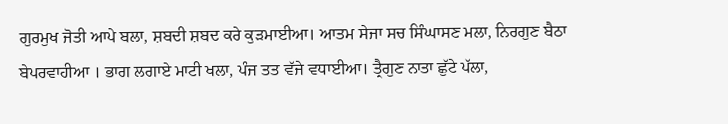ਗੁਰਮੁਖ ਜੋਤੀ ਆਪੇ ਬਲਾ, ਸ਼ਬਦੀ ਸ਼ਬਦ ਕਰੇ ਕੁੜਮਾਈਆ। ਆਤਮ ਸੇਜਾ ਸਚ ਸਿੰਘਾਸਣ ਮਲਾ, ਨਿਰਗੁਣ ਬੈਠਾ ਬੇਪਰਵਾਹੀਆ । ਭਾਗ ਲਗਾਏ ਮਾਟੀ ਖਲਾ, ਪੰਜ ਤਤ ਵੱਜੇ ਵਧਾਈਆ। ਤ੍ਰੈਗੁਣ ਨਾਤਾ ਛੁੱਟੇ ਪੱਲਾ,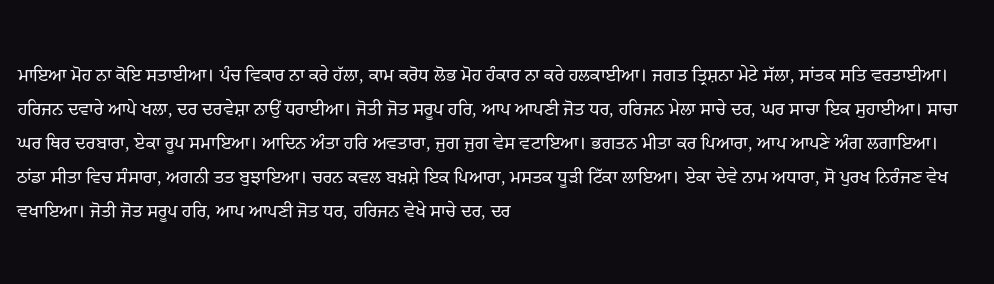ਮਾਇਆ ਮੋਹ ਨਾ ਕੋਇ ਸਤਾਈਆ। ਪੰਚ ਵਿਕਾਰ ਨਾ ਕਰੇ ਹੱਲਾ, ਕਾਮ ਕਰੋਧ ਲੋਭ ਮੋਹ ਹੰਕਾਰ ਨਾ ਕਰੇ ਹਲਕਾਈਆ। ਜਗਤ ਤ੍ਰਿਸ਼ਨਾ ਮੇਟੇ ਸੱਲਾ, ਸਾਂਤਕ ਸਤਿ ਵਰਤਾਈਆ। ਹਰਿਜਨ ਦਵਾਰੇ ਆਪੇ ਖਲਾ, ਦਰ ਦਰਵੇਸ਼ਾ ਨਾਉਂ ਧਰਾਈਆ। ਜੋਤੀ ਜੋਤ ਸਰੂਪ ਹਰਿ, ਆਪ ਆਪਣੀ ਜੋਤ ਧਰ, ਹਰਿਜਨ ਮੇਲਾ ਸਾਚੇ ਦਰ, ਘਰ ਸਾਚਾ ਇਕ ਸੁਹਾਈਆ। ਸਾਚਾ ਘਰ ਥਿਰ ਦਰਬਾਰਾ, ਏਕਾ ਰੂਪ ਸਮਾਇਆ। ਆਦਿਨ ਅੰਤਾ ਹਰਿ ਅਵਤਾਰਾ, ਜੁਗ ਜੁਗ ਵੇਸ ਵਟਾਇਆ। ਭਗਤਨ ਮੀਤਾ ਕਰ ਪਿਆਰਾ, ਆਪ ਆਪਣੇ ਅੰਗ ਲਗਾਇਆ। ਠਾਂਡਾ ਸੀਤਾ ਵਿਚ ਸੰਸਾਰਾ, ਅਗਨੀ ਤਤ ਬੁਝਾਇਆ। ਚਰਨ ਕਵਲ ਬਖ਼ਸ਼ੇ ਇਕ ਪਿਆਰਾ, ਮਸਤਕ ਧੂੜੀ ਟਿੱਕਾ ਲਾਇਆ। ਏਕਾ ਦੇਵੇ ਨਾਮ ਅਧਾਰਾ, ਸੋ ਪੁਰਖ ਨਿਰੰਜਣ ਵੇਖ ਵਖਾਇਆ। ਜੋਤੀ ਜੋਤ ਸਰੂਪ ਹਰਿ, ਆਪ ਆਪਣੀ ਜੋਤ ਧਰ, ਹਰਿਜਨ ਵੇਖੇ ਸਾਚੇ ਦਰ, ਦਰ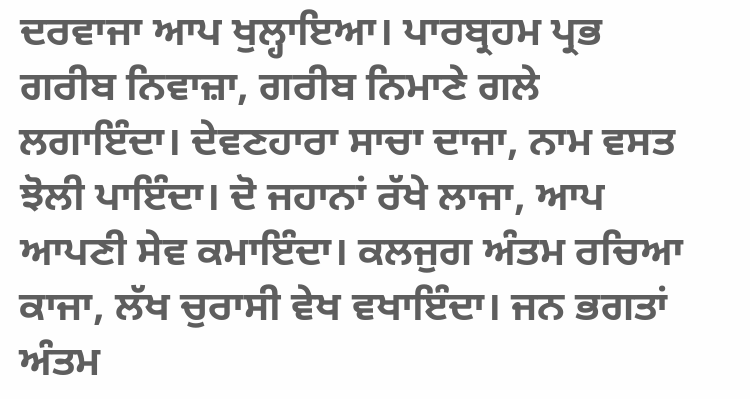ਦਰਵਾਜਾ ਆਪ ਖੁਲ੍ਹਾਇਆ। ਪਾਰਬ੍ਰਹਮ ਪ੍ਰਭ ਗਰੀਬ ਨਿਵਾਜ਼ਾ, ਗਰੀਬ ਨਿਮਾਣੇ ਗਲੇ ਲਗਾਇੰਦਾ। ਦੇਵਣਹਾਰਾ ਸਾਚਾ ਦਾਜਾ, ਨਾਮ ਵਸਤ ਝੋਲੀ ਪਾਇੰਦਾ। ਦੋ ਜਹਾਨਾਂ ਰੱਖੇ ਲਾਜਾ, ਆਪ ਆਪਣੀ ਸੇਵ ਕਮਾਇੰਦਾ। ਕਲਜੁਗ ਅੰਤਮ ਰਚਿਆ ਕਾਜਾ, ਲੱਖ ਚੁਰਾਸੀ ਵੇਖ ਵਖਾਇੰਦਾ। ਜਨ ਭਗਤਾਂ ਅੰਤਮ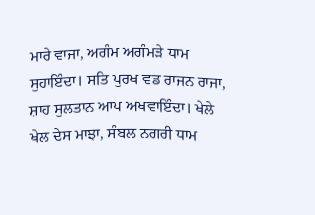ਮਾਰੇ ਵਾਜਾ, ਅਗੰਮ ਅਗੰਮੜੇ ਧਾਮ ਸੁਹਾਇੰਦਾ। ਸਤਿ ਪੁਰਖ ਵਡ ਰਾਜਨ ਰਾਜਾ, ਸ਼ਾਹ ਸੁਲਤਾਨ ਆਪ ਅਖਵਾਇੰਦਾ। ਖੇਲੇ ਖੇਲ ਦੇਸ ਮਾਝਾ, ਸੰਬਲ ਨਗਰੀ ਧਾਮ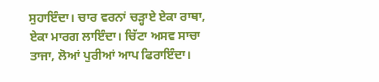ਸੁਹਾਇੰਦਾ। ਚਾਰ ਵਰਨਾਂ ਚੜ੍ਹਾਏ ਏਕਾ ਰਾਥਾ, ਏਕਾ ਮਾਰਗ ਲਾਇੰਦਾ। ਚਿੱਟਾ ਅਸਵ ਸਾਚਾ ਤਾਜਾ, ਲੋਆਂ ਪੁਰੀਆਂ ਆਪ ਫਿਰਾਇੰਦਾ।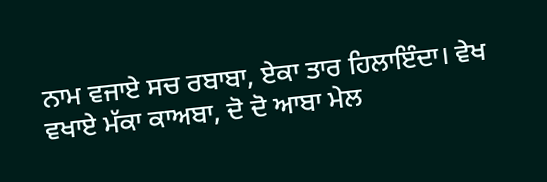ਨਾਮ ਵਜਾਏ ਸਚ ਰਬਾਬਾ, ਏਕਾ ਤਾਰ ਹਿਲਾਇੰਦਾ। ਵੇਖ ਵਖਾਏ ਮੱਕਾ ਕਾਅਬਾ, ਦੋ ਦੋ ਆਬਾ ਮੇਲ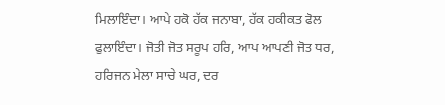ਮਿਲਾਇੰਦਾ। ਆਪੇ ਹਕੋ ਹੱਕ ਜਨਾਬਾ, ਹੱਕ ਹਕੀਕਤ ਫੋਲ ਫੁਲਾਇੰਦਾ। ਜੋਤੀ ਜੋਤ ਸਰੂਪ ਹਰਿ, ਆਪ ਆਪਣੀ ਜੋਤ ਧਰ, ਹਰਿਜਨ ਮੇਲਾ ਸਾਚੇ ਘਰ, ਦਰ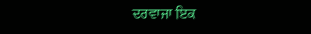ਦਰਵਾਜਾ ਇਕ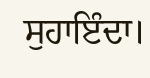ਸੁਹਾਇੰਦਾ।